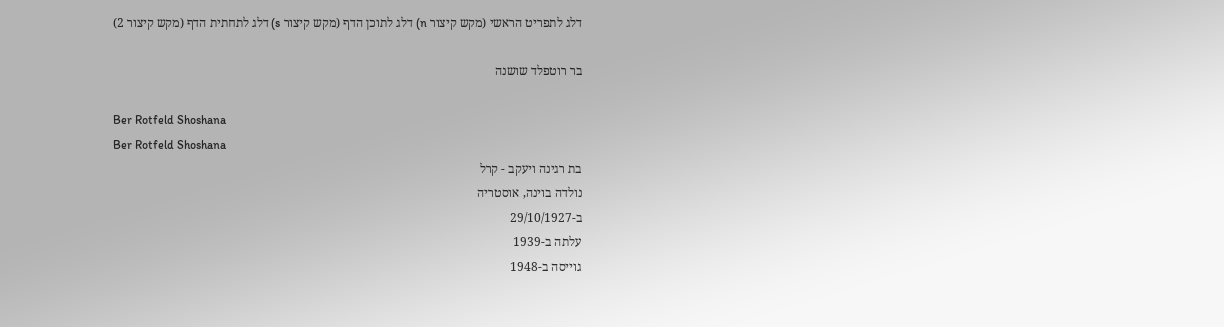דלג לתפריט הראשי (מקש קיצור n) דלג לתוכן הדף (מקש קיצור s) דלג לתחתית הדף (מקש קיצור 2)

בר רוטפלד שושנה

Ber Rotfeld Shoshana
Ber Rotfeld Shoshana
בת רגינה ויעקב - קרל
נולדה בוינה, אוסטריה
ב-29/10/1927
עלתה ב-1939
גוייסה ב-1948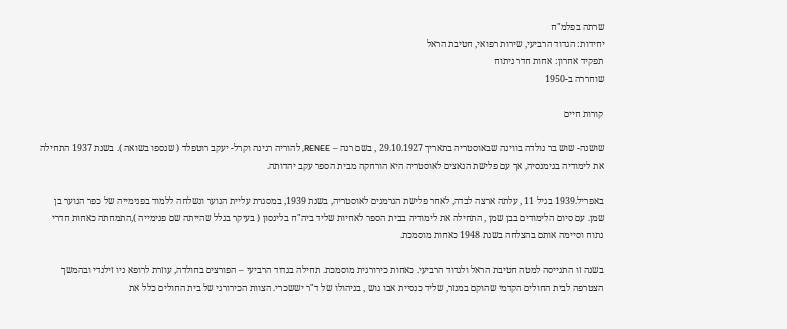שרתה בפלמ"ח
יחידות: הגדוד הרביעי, שירות רפואי, חטיבת הראל
תפקיד אחרון: אחות חדר ניתוח
שוחררה ב-1950

קורות חיים

שושנה- שוש בר נולדה בווינה שבאוסטריה בתאריך 29.10.1927 , בשם רנה – RENEE, להוריה רגינה וקרל- יעקב רוטפלד ( שנספו בשואה ). בשנת 1937 התחילה את לימודיה בגימנסיה, אך עם פלישת הנאצים לאוסטריה היא הורחקה מבית הספר עקב יהדותה.

באפריל.1939 בגיל 11 , עלתה ארצה לבדה, לאחר פלישת הגרמנים לאוסטריה, בשנת 1939, במסגרת עליית הנוער ונשלחה ללמוד בפנימייה של כפר הנוער בן שמן. עם סיום הלימודים בבן שמן , התחילה את לימודיה בבית הספר לאחיות שליד ביה"ח בלינסון ( בעיקר בגלל שהייתה שם פנימייה ),התמחתה כאחות חדרי נתוח וסיימה אותם בהצלחה בשנת 1948 כאחות מוסמכת.

בשנה זו התגייסה למטה חטיבת הראל ולגדוד הרביעי. כאחות כירורגית מוסמכת. תחילה בגדוד הרביעי – הפורצים בחולדה, עוזרת לרופא ניו זילנדי ובהמשך הצטרפה לבית החולים הקדמי שהוקם במנזר, שליד כנסיית אבו גוש , בניהולו של ד"ר יששכרי. הצוות הכירורגי של בית החולים כלל את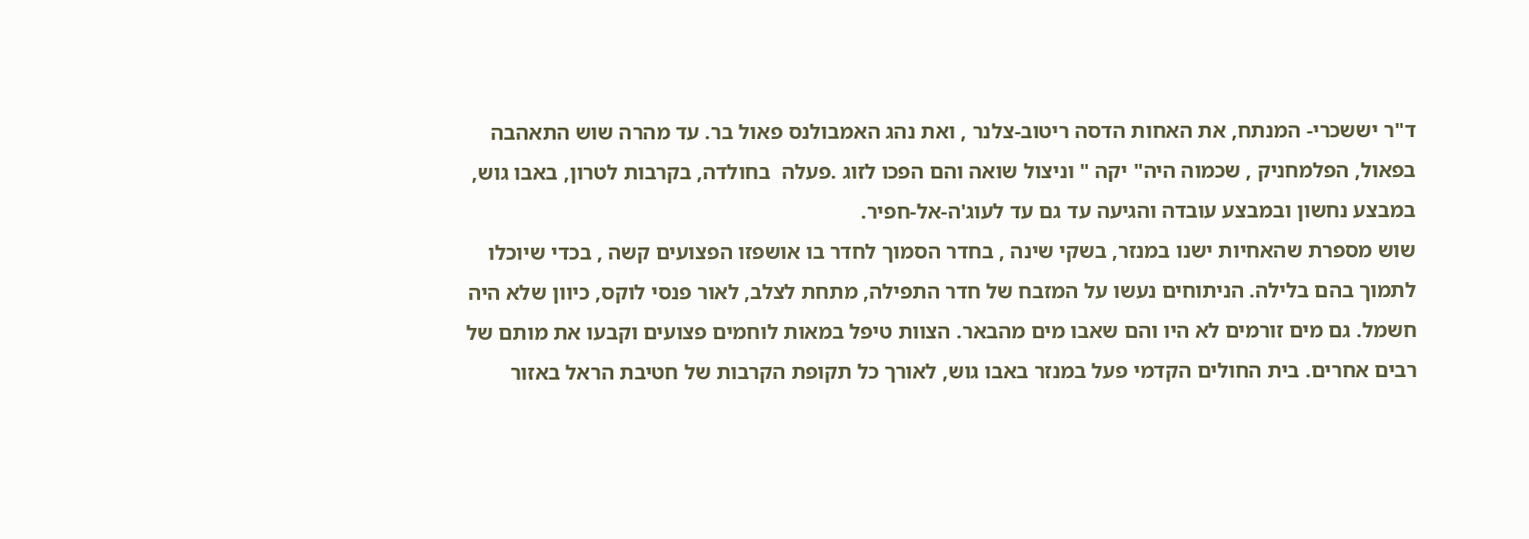ד"ר יששכרי- המנתח, את האחות הדסה ריטוב-צלנר , ואת נהג האמבולנס פאול בר. עד מהרה שוש התאהבה בפאול, הפלמחניק , שכמוה היה" יקה " וניצול שואה והם הפכו לזוג .פעלה  בחולדה, בקרבות לטרון, באבו גוש, במבצע נחשון ובמבצע עובדה והגיעה עד גם עד לעוג'ה-אל-חפיר.
שוש מספרת שהאחיות ישנו במנזר, בשקי שינה , בחדר הסמוך לחדר בו אושפזו הפצועים קשה , בכדי שיוכלו לתמוך בהם בלילה. הניתוחים נעשו על המזבח של חדר התפילה, מתחת לצלב, לאור פנסי לוקס, כיוון שלא היה חשמל. גם מים זורמים לא היו והם שאבו מים מהבאר. הצוות טיפל במאות לוחמים פצועים וקבעו את מותם של רבים אחרים. בית החולים הקדמי פעל במנזר באבו גוש, לאורך כל תקופת הקרבות של חטיבת הראל באזור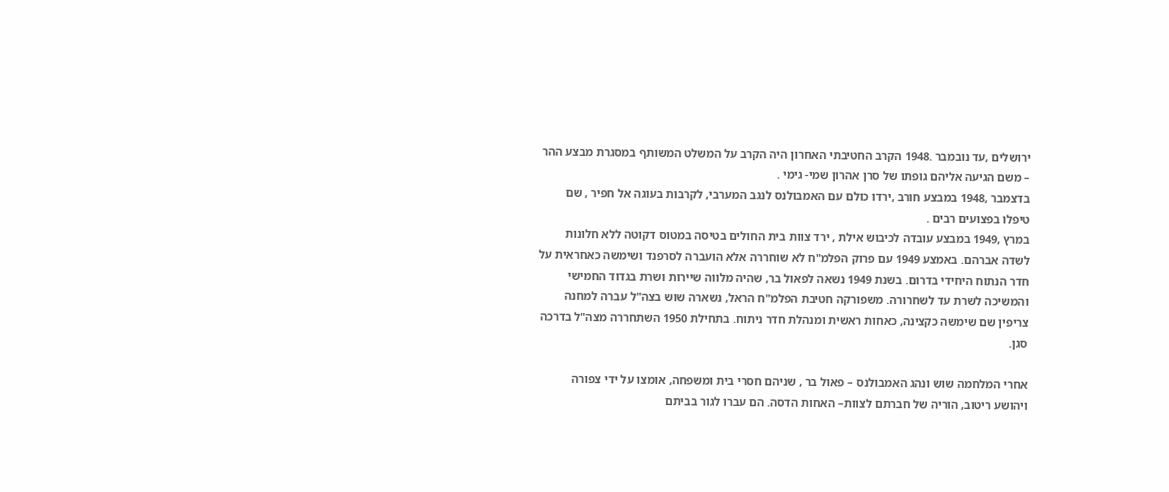ירושלים ,עד נובמבר .1948 הקרב החטיבתי האחרון היה הקרב על המשלט המשותף במסגרת מבצע ההר – משם הגיעה אליהם גופתו של סרן אהרון שמי- גימי .
בדצמבר ,1948 במבצע חורב ,ירדו כולם עם האמבולנס לנגב המערבי, לקרבות בעוגה אל חפיר , שם טיפלו בפצועים רבים .
במרץ ,1949 במבצע עובדה לכיבוש אילת , ירד צוות בית החולים בטיסה במטוס דקוטה ללא חלונות לשדה אברהם. באמצע 1949 עם פרוק הפלמ"ח לא שוחררה אלא הועברה לסרפנד ושימשה כאחראית על חדר הנתוח היחידי בדרום. בשנת 1949 נשאה לפאול בר, שהיה מלווה שיירות ושרת בגדוד החמישי והמשיכה לשרת עד לשחרורה. משפורקה חטיבת הפלמ"ח הראל, נשארה שוש בצה"ל עברה למחנה צריפין שם שימשה כקצינה, כאחות ראשית ומנהלת חדר ניתוח. בתחילת 1950 השתחררה מצה"ל בדרכה סגן.

אחרי המלחמה שוש ונהג האמבולנס – פאול בר , שניהם חסרי בית ומשפחה, אומצו על ידי צפורה ויהושע ריטוב, הוריה של חברתם לצוות– האחות הדסה. הם עברו לגור בביתם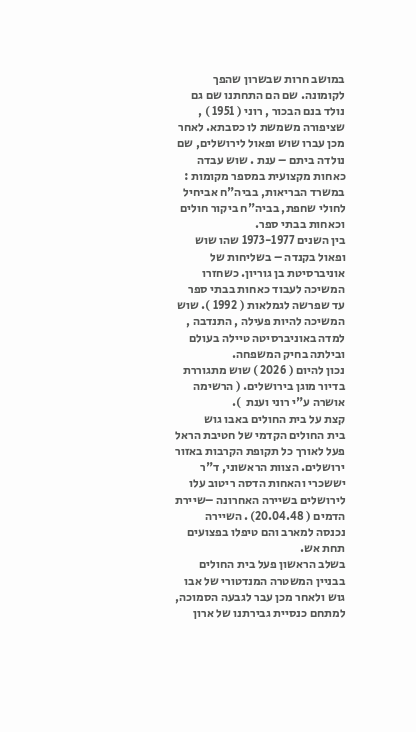במושב חרות שבשרון שהפך לקומונה. שם הם התחתנו שם גם נולד בנם הבכור , רוני ( 1951 ) , שציפורה משמשת לו כסבתא. לאחר מכן עברו שוש ופאול לירושלים, שם נולדה ביתם – ענת . שוש עבדה כאחות מקצועית במספר מקומות : במשרד הבריאות, בביה"ח אביחיל לחולי שחפת, בביה"ח ביקור חולים וכאחות בבתי ספר.
בין השנים 1973-1977 שהו שוש ופאול בקנדה – בשליחות של אוניברסיטת בן גוריון. כשחזרו המשיכה לעבוד כאחות בבתי ספר עד שפרשה לגמלאות ( 1992 ). שוש המשיכה להיות פעילה , התנדבה , למדה באוניברסיטה טיילה בעולם ובילתה בחיק המשפחה.
נכון להיום ( 2026 ) שוש מתגוררת בדיור מוגן בירושלים. ( הרשימה אושרה ע"י רוני וענת  ).
קצת על בית החולים באבו גוש
בית החולים הקדמי של חטיבת הראל פעל לאורך כל תקופת הקרבות באזור ירושלים. הצוות הראשוני, ד"ר יששכרי והאחות הדסה ריטוב עלו לירושלים בשיירה האחרונה –שיירת הדמים ( 20.04.48) . השיירה נכנסה למארב והם טיפלו בפצועים תחת אש.
בשלב הראשון פעל בית החולים בבניין המשטרה המנדטורי של אבו גוש ולאחר מכן עבר לגבעה הסמוכה, למתחם כנסיית גבירתנו של ארון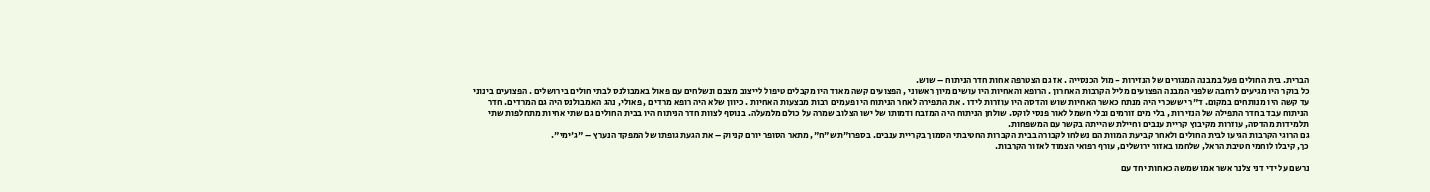הברית. בית החולים פעל במבנה המגורים של הנזירות - מול הכנסייה . אז גם הצטרפה אחות חדר הניתוח – שוש.
כל בוקר היו מגיעים לרחבה שלפני המבנה הפצועים מליל הקרבות האחרון . הרופא והאחיות היו עושים מיון ראשוני , הפצועים קשה מאוד היו מקבלים טיפול לייצוב מצבם ונשלחים עם פאול באמבולנס לבתי חולים בירושלים . הפצועים בינוני עד קשה היו מנותחים במקום. ד"ר יששכרי היה מנתח כאשר האחיות שוש והדסה היו עוזרות לידו . את התפירה לאחר הניתוח היו פעמים רבות מבצעות האחיות . כיוון שלא היה רופא מרדים , פאולי, נהג האמבולנס היה גם המרדים. חדר הניתוח עבד בחדר התפילה של הנזירות , בלי מים זורמים ובלי חשמל לאור פנסי לוקס. שולחן הניתוח היה המזבח ודמותו של ישו הצלוב שמרה על כולם מלמעלה. בנוסף לצוות חדר הניתוח היו בבית החולים גם שתי אחיות מתחלפות שתי תלמידות מהדסה, עוזרות מקיבוץ קריית ענבים וחיילת שהייתה בקשר עם המשפחות.
גם הרוגי הקרבות הגיעו לבית החולים ולאחר קביעת המוות הם נשלחו לקבורה בבית הקברות החטיבתי הסמוך בקריית ענבים. בספרו"תש"ח", מתאר הסופר יורם קניוק – את הגעת גופתו של המפקד הנערץ – "ג'ימי".
כך, קיבלו לוחמי חטיבת הראל, שלחמו באזור ירושלים, עורף רפואי הצמוד לאזור הקרבות.

נרשם על ידי דני צלנר אשר אמו שמשה כאחות יחד עם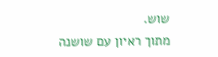שוש.
מתוך ראיון עם שושנה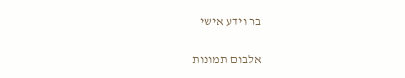בר וידע אישי

אלבום תמונות